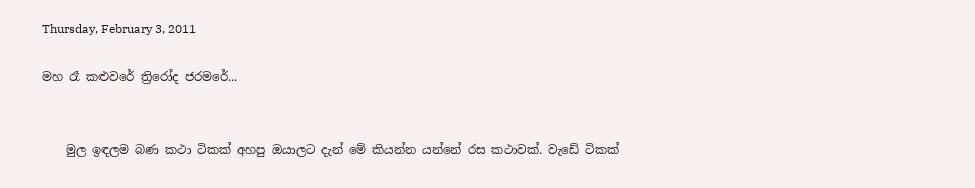Thursday, February 3, 2011

මහ රෑ කළුවරේ ත්‍රිරෝද ජරමරේ...


    මුල ඉඳලම බණ කථා ටිකක් අහපු ඔයාලට දැන් මේ කියන්න යන්නේ රස කථාවක්. වැඩේ ටිකක්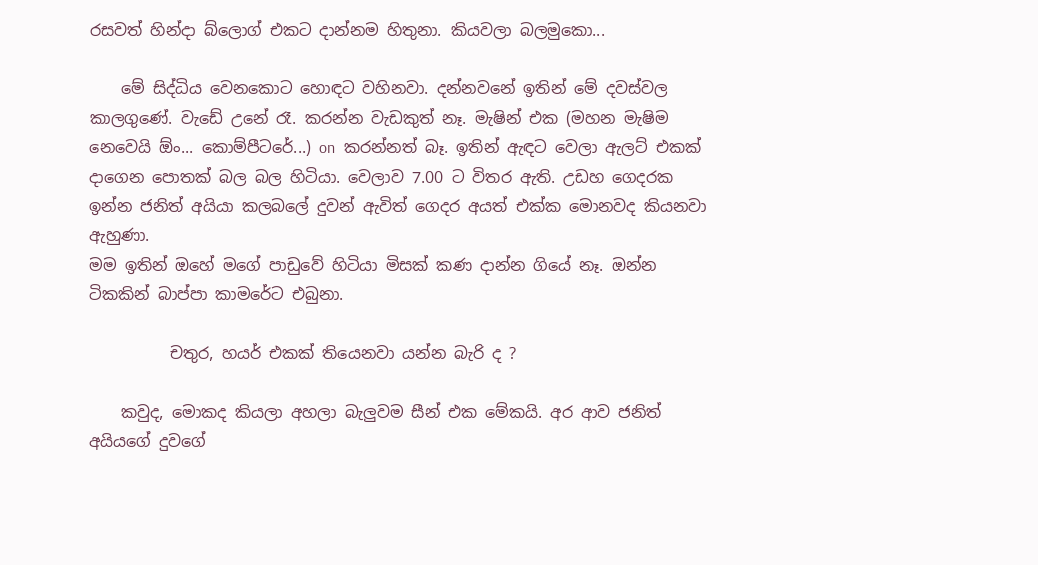රසවත් හින්දා බ්ලොග් එකට දාන්නම හිතුනා. කියවලා බලමුකො...

    මේ සිද්ධිය වෙනකොට හොඳට වහිනවා. දන්නවනේ ඉතින් මේ දවස්වල කාලගුණේ. වැඩේ උනේ රෑ. කරන්න වැඩකුත් නෑ. මැෂින් එක (මහන මැෂිම නෙවෙයි ඕං... කොම්පීටරේ...) on  කරන්නත් බෑ. ඉතින් ඇඳට වෙලා ඇලට් එකක් දාගෙන පොතක් බල බල හිටියා. වෙලාව 7.00 ට විතර ඇති. උඩහ ගෙදරක ඉන්න ජනිත් අයියා කලබලේ දුවන් ඇවිත් ගෙදර අයත් එක්ක මොනවද කියනවා ඇහුණා.
මම ඉතින් ඔහේ මගේ පාඩුවේ හිටියා මිසක් කණ දාන්න ගියේ නෑ. ඔන්න ටිකකින් බාප්පා කාමරේට එබුනා.

          චතුර, හයර් එකක් තියෙනවා යන්න බැරි ද ?

    කවුද, මොකද කියලා අහලා බැලුවම සීන් එක මේකයි. අර ආව ජනිත් අයියගේ දුවගේ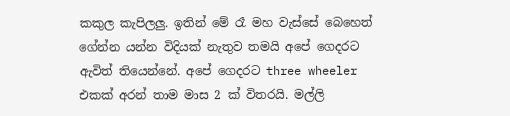කකුල කැපිලලු. ඉතින් මේ රෑ මහ වැස්සේ බෙහෙත් ගේන්න යන්න විදියක් නැතුව තමයි අපේ ගෙදරට ඇවිත් තියෙන්නේ. අපේ ගෙදරට three wheeler එකක් අරන් තාම මාස 2 ක් විතරයි. මල්ලි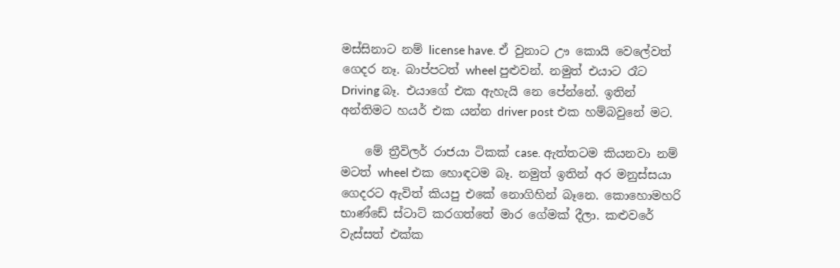මස්සිනාට නම් license have. ඒ වුනාට ඌ කොයි වෙලේවත් ගෙදර නෑ. බාප්පටත් wheel පුළුවන්. නමුත් එයාට රෑට Driving බෑ. එයාගේ එක ඇහැයි නෙ පේන්නේ. ඉතින් අන්තිමට හයර් එක යන්න driver post එක හම්බවුනේ මට.

    මේ ත්‍රීවිලර් රාජයා ටිකක් case. ඇත්තටම කියනවා නම් මටත් wheel එක හොඳටම බෑ. නමුත් ඉතින් අර මනුස්සයා ගෙදරට ඇවිත් කියපු එකේ නොගිහින් බෑනෙ. කොහොමහරි භාණ්ඩේ ස්ටාට් කරගත්තේ මාර ගේමක් දීලා. කළුවරේ වැස්සත් එක්ක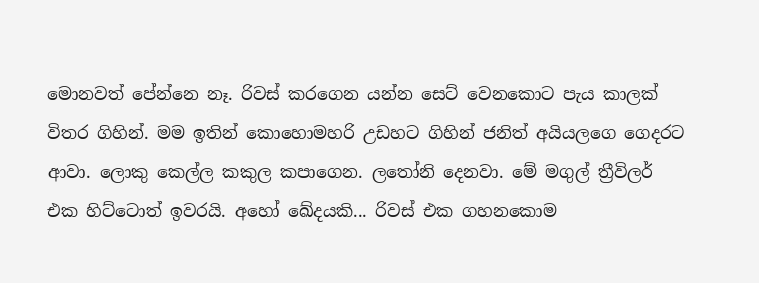මොනවත් පේ‍න්නෙ නෑ. රිවස් කරගෙන යන්න සෙට් වෙනකොට පැය කාලක් විතර ගිහින්. මම ඉතින් කොහොමහරි උඩහට ගිහින් ජනිත් අයියලගෙ ගෙදරට ආවා. ලොකු කෙල්ල කකුල කපාගෙන. ලතෝනි දෙනවා. මේ මගුල් ත්‍රීවිලර් එක හිට්ටොත් ඉවරයි. අහෝ ඛේදයකි... රිවස් එක ගහනකොම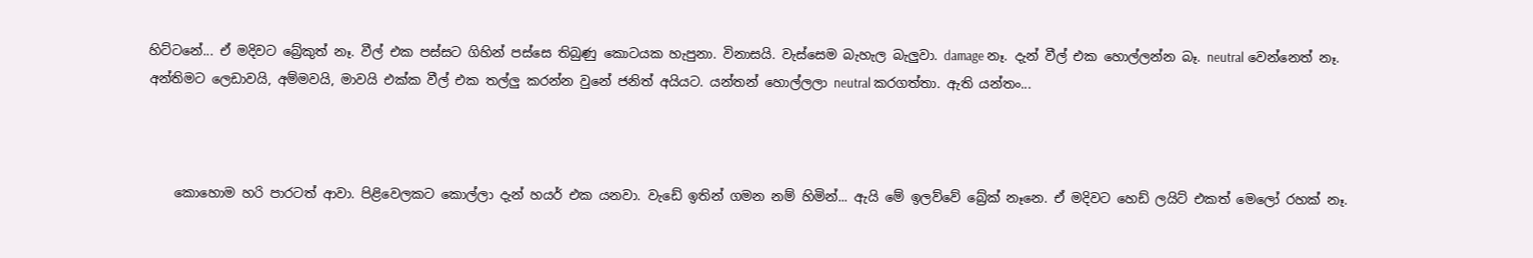හිට්ටනේ... ඒ මදිව‍ට බ්‍රේකුත් නෑ. වීල් එක පස්සට ගිහින් පස්සෙ තිබුණු කොටයක හැපුනා. විනාසයි. වැස්සෙම බැහැල බැලුවා. damage නෑ. දැන් වීල් එක හොල්ලන්න බෑ. neutral වෙන්නෙත් නෑ. අන්තිමට ලෙඩාවයි, අම්මවයි, මාවයි එක්ක වීල් එක තල්ලු කරන්න වුනේ ජනිත් අයියට. යන්තන් හොල්ලලා neutral කරගත්තා. ඇති යන්තං...



    කොහොම හරි පාරටත් ආවා. පිළිවෙලකට කොල්ලා දැන් හයර් එක යනවා. වැඩේ ඉතින් ගමන නම් හිමින්... ඇයි මේ ඉලව්වේ බ්‍රේක් නෑනෙ. ඒ මදිවට හෙඩ් ලයිට් එකත් මෙලෝ රහක් නෑ.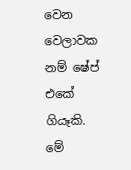වෙන වෙලාවක නම් ෂේප් එකේ ගියෑකි. මේ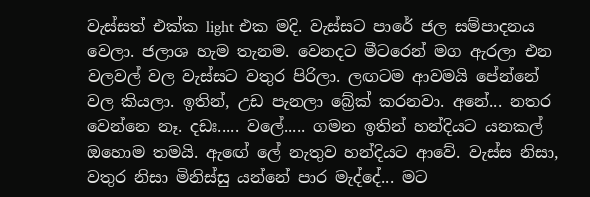වැස්සත් එක්ක light එක මදි. වැස්සට පාරේ ජල සම්පාදනය වෙලා. ජලාශ හැම තැනම. වෙනදට මීටරෙන් මග ඇරලා එන වලවල් වල වැස්සට වතුර පිරිලා. ලඟටම ආවමයි පේන්නේ වල කියලා. ඉතින්, උඩ පැනලා බ්‍රේක් කරනවා. අනේ... නතර වෙන්නෙ නෑ. දඩඃ..... වලේ..... ගමන ඉතින් හන්දියට යනකල් ඔහොම තමයි. ඇඟේ ලේ නැතුව හන්දියට ආවේ. වැස්ස නිසා, වතුර නිසා මිනිස්සු යන්නේ පාර මැද්දේ... මට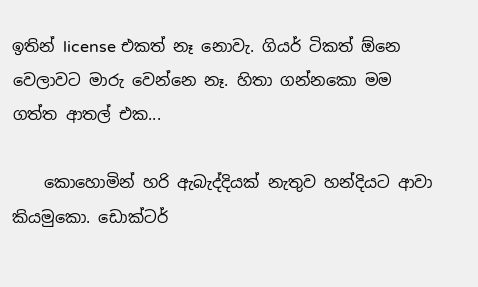ඉතින් license එකත් නෑ නොවැ. ගියර් ටිකත් ඕනෙ වෙලාවට මාරු වෙන්නෙ නෑ. හිතා ගන්නකො මම ගත්ත ආතල් එක...

    කොහොමින් හරි ඇබැද්දියක් නැතුව හන්දියට ආවා කියමුකො. ඩොක්ටර්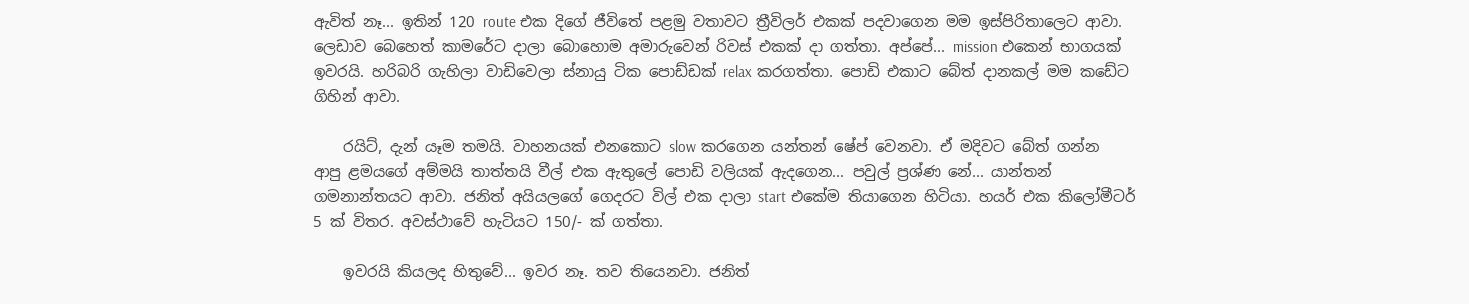ඇවිත් නෑ... ඉතින් 120 route එක දිගේ ජීවිතේ පළමු වතාවට ත්‍රීවිලර් එකක් පදවාගෙන මම ඉස්පිරිතාලෙට ආවා. ලෙඩාව බෙහෙත් කාමරේට දාලා බොහොම අමාරුවෙන් රිවස් එකක් දා ගත්තා. අප්පේ... mission එකෙන් භාගයක් ඉවරයි. හරිබරි ගැහිලා වාඩිවෙලා ස්නායු ටික පොඩ්ඩක් relax කරගත්තා. පොඩි එකාට බේත් දානකල් මම කඩේට ගිහින් ආවා.

    රයිට්, දැන් යෑම තමයි. වාහනයක් එනකොට slow කරගෙන යන්තන් ෂේප් වෙනවා. ඒ මදිවට‍ බේත් ගන්න ආපු ‍ළමයගේ අම්මයි තාත්තයි වීල් එක ඇතුලේ පොඩි වලියක් ඇදගෙන... පවුල් ප්‍රශ්ණ නේ... යාන්තන් ගමනාන්තයට ආවා. ජනිත් අයියලගේ ගෙදරට විල් එක දාලා start එකේම තියාගෙන හිටියා. හයර් එක කි‍ලෝමීටර් 5 ක් විතර. අවස්ථාවේ හැටියට 150/- ක් ගත්තා.

    ඉවරයි කියලද හිතුවේ... ඉවර නෑ. තව තියෙනවා. ජනිත්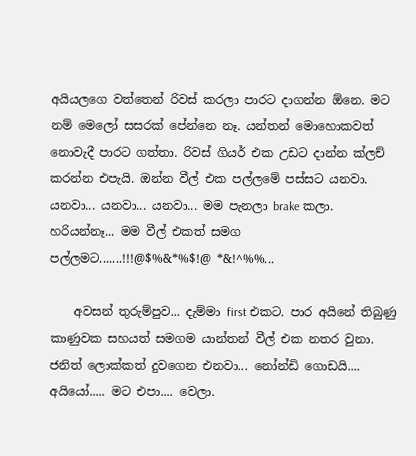අයියලගෙ වත්තෙන් රිවස් කරලා පාරට දාගන්න ඕනෙ. මට නම් මෙලෝ සසරක් පේන්නෙ නෑ. යන්තන් මොහොකවත් නොවැදී පාරට ගත්තා. රිවස් ගියර් එක උඩට දාන්න ක්ලච් කරන්න එපැයි. ඔන්න වීල් එක පල්ලමේ පස්සට යනවා. යනවා... යනවා... යනවා... මම පැනලා brake කලා. හරියන්නෑ... මම වීල් එකත් සමග පල්ලමට.......!!!@$%&*%$!@ *&!^%%...

    අවසන් තුරුම්පුව... දැම්මා first එක‍ට. පාර අයිනේ තිබුණු කාණුවක සහයත් සමගම යාන්තන් වීල් එක නතර වුනා. ජනිත් ලොක්කත් දුවගෙන එනවා... නෝන්ඩි ගොඩයි.... අයියෝ..... මට එපා.... වෙලා.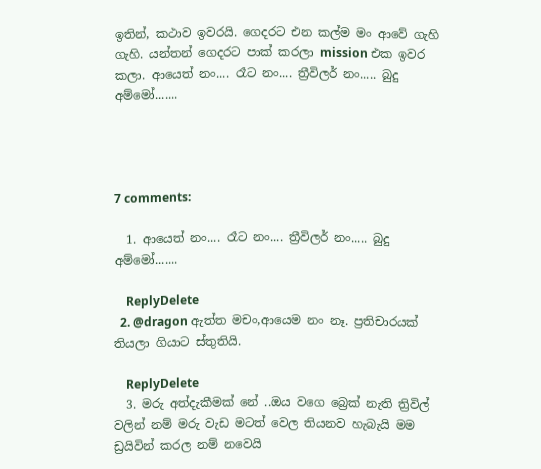ඉතින්, කථාව ඉවරයි. ගෙදරට එන කල්ම මං ආවේ ගැහි ගැහි. යන්තන් ගෙදරට පාක් කරලා mission එක ඉවර කලා. ආයෙත් නං.... රෑට නං.... ත්‍රීවිලර් නං..... බුදු අම්මෝ.......




7 comments:

  1. ආයෙත් නං.... රෑට නං.... ත්‍රීවිලර් නං..... බුදු අම්මෝ.......

    ReplyDelete
  2. @dragon ඇත්ත මචං,ආයෙම නං නෑ. ප්‍රතිචාරයක් තියලා ගියාට ස්තුතියි.

    ReplyDelete
  3. මරු අත්දැකීමක් නේ ..ඔය වගෙ බ්‍රෙක් නැති ත්‍රිවිල් වලින් නම් මරු වැඩ මටත් වෙල තියනව හැබැයි මම ඩ්‍රයිවින් කරල නම් නවෙයි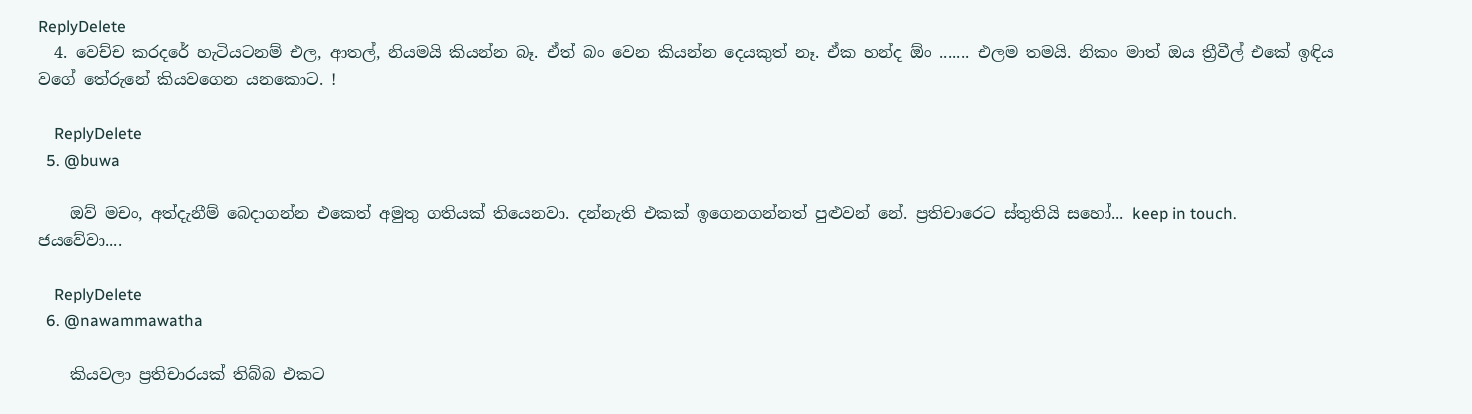ReplyDelete
  4. වෙච්ච කරදරේ හැටියටනම් එල, ආතල්, නියමයි කියන්න බෑ. ඒත් බං වෙන කියන්න දෙයකුත් නෑ. ඒක හන්ද ඕං ....... එලම තමයි. නිකං මාත් ඔය ත්‍රීවීල් එකේ ඉඳිය වගේ තේරුනේ කියවගෙන යනකොට. !

    ReplyDelete
  5. @buwa

    ඔව් මචං, අත්දැනීම් බෙදාගන්න එකෙත් අමුතු ගතියක් තියෙනවා. දන්නැති එකක් ඉගෙනගන්නත් පුළුවන් නේ. ප්‍රතිචාරෙට ස්තුතියි සහෝ... keep in touch. ජයවේවා....

    ReplyDelete
  6. @nawammawatha

    කියවලා ප්‍රතිචාරයක් තිබ්බ එකට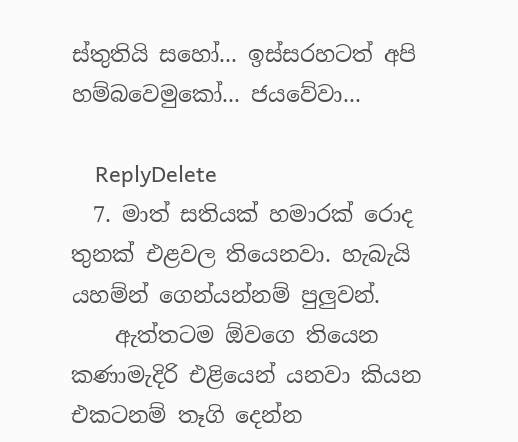ස්තුතියි සහෝ... ඉස්සරහටත් අපි හම්බවෙමුකෝ... ජයවේවා...

    ReplyDelete
  7. මාත් සතියක් හමාරක් රොද තුනක් එළවල තියෙනවා. හැබැයි යහම්න් ගෙන්යන්නම් පුලුවන්.
    ඇත්තටම ඕවගෙ තියෙන කණාමැදිරි එළියෙන් යනවා කියන එකටනම් තෑගි දෙන්න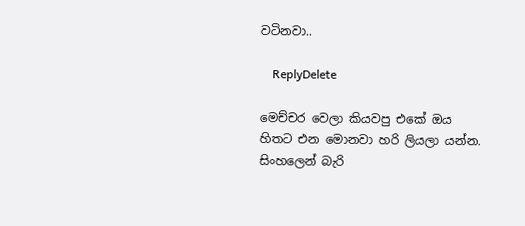වටිනවා..

    ReplyDelete

මෙච්චර වෙලා කියවපු එකේ ඔය හිතට එන මොනවා හරි ලියලා යන්න. සිංහලෙන් බැරි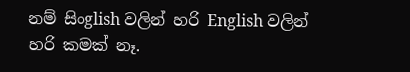නම් සිංglish වලින් හරි English වලින් හරි කමක් නෑ.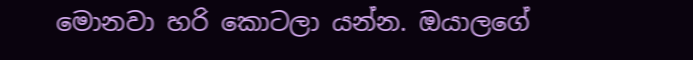මොනවා හරි කොටලා යන්න. ඔයාලගේ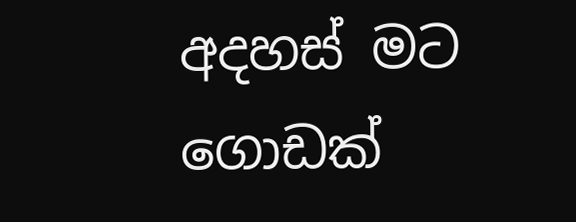අදහස් මට ගොඩක්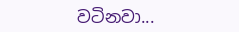වටිනවා...